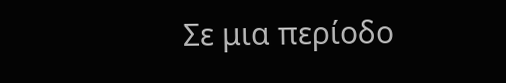Σε μια περίοδο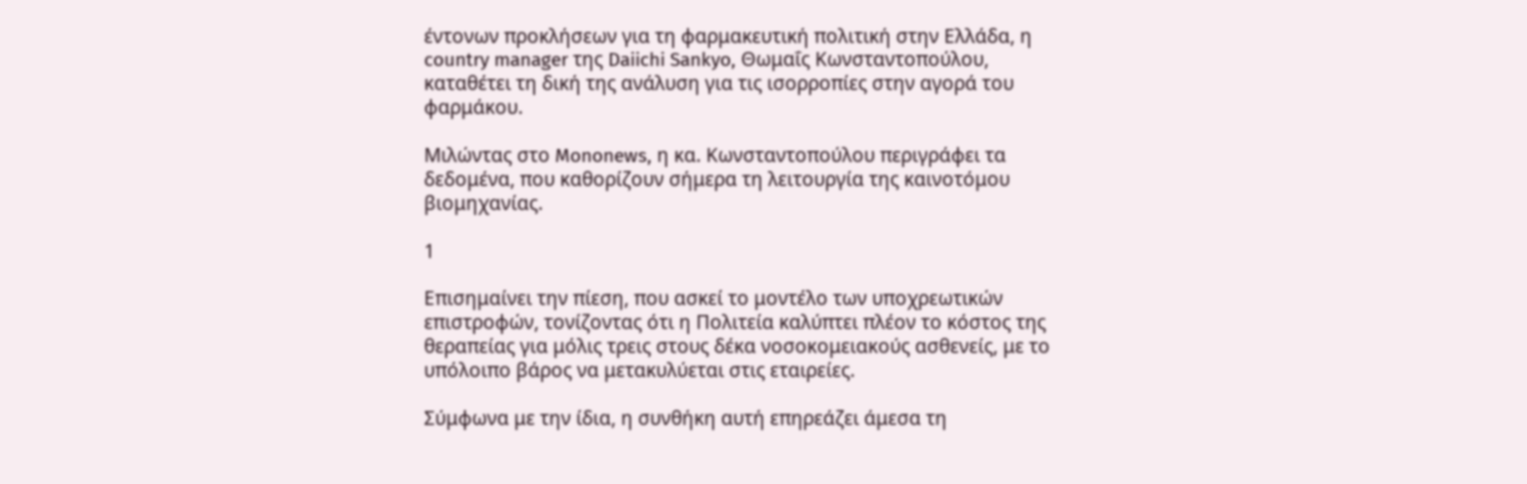έντονων προκλήσεων για τη φαρμακευτική πολιτική στην Ελλάδα, η country manager της Daiichi Sankyo, Θωμαΐς Κωνσταντοπούλου, καταθέτει τη δική της ανάλυση για τις ισορροπίες στην αγορά του φαρμάκου.

Μιλώντας στο Mononews, η κα. Κωνσταντοπούλου περιγράφει τα δεδομένα, που καθορίζουν σήμερα τη λειτουργία της καινοτόμου βιομηχανίας.

1

Επισημαίνει την πίεση, που ασκεί το μοντέλο των υποχρεωτικών επιστροφών, τονίζοντας ότι η Πολιτεία καλύπτει πλέον το κόστος της θεραπείας για μόλις τρεις στους δέκα νοσοκομειακούς ασθενείς, με το υπόλοιπο βάρος να μετακυλύεται στις εταιρείες.

Σύμφωνα με την ίδια, η συνθήκη αυτή επηρεάζει άμεσα τη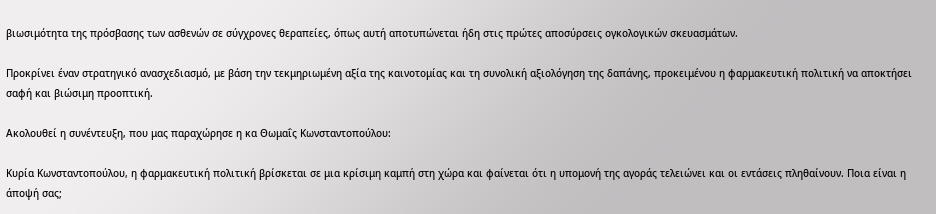βιωσιμότητα της πρόσβασης των ασθενών σε σύγχρονες θεραπείες, όπως αυτή αποτυπώνεται ήδη στις πρώτες αποσύρσεις ογκολογικών σκευασμάτων.

Προκρίνει έναν στρατηγικό ανασχεδιασμό, με βάση την τεκμηριωμένη αξία της καινοτομίας και τη συνολική αξιολόγηση της δαπάνης, προκειμένου η φαρμακευτική πολιτική να αποκτήσει σαφή και βιώσιμη προοπτική.

Ακολουθεί η συνέντευξη, που μας παραχώρησε η κα Θωμαΐς Κωνσταντοπούλου:

Κυρία Κωνσταντοπούλου, η φαρμακευτική πολιτική βρίσκεται σε μια κρίσιμη καμπή στη χώρα και φαίνεται ότι η υπομονή της αγοράς τελειώνει και οι εντάσεις πληθαίνουν. Ποια είναι η άποψή σας;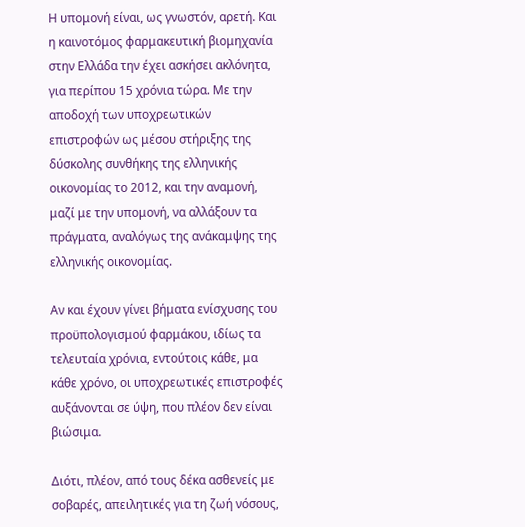Η υπομονή είναι, ως γνωστόν, αρετή. Και η καινοτόμος φαρμακευτική βιομηχανία στην Ελλάδα την έχει ασκήσει ακλόνητα, για περίπου 15 χρόνια τώρα. Με την αποδοχή των υποχρεωτικών επιστροφών ως μέσου στήριξης της δύσκολης συνθήκης της ελληνικής οικονομίας το 2012, και την αναμονή, μαζί με την υπομονή, να αλλάξουν τα πράγματα, αναλόγως της ανάκαμψης της ελληνικής οικονομίας.

Αν και έχουν γίνει βήματα ενίσχυσης του προϋπολογισμού φαρμάκου, ιδίως τα τελευταία χρόνια, εντούτοις κάθε, μα κάθε χρόνο, οι υποχρεωτικές επιστροφές αυξάνονται σε ύψη, που πλέον δεν είναι βιώσιμα.

Διότι, πλέον, από τους δέκα ασθενείς με σοβαρές, απειλητικές για τη ζωή νόσους,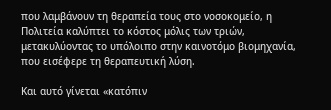που λαμβάνουν τη θεραπεία τους στο νοσοκομείο, η Πολιτεία καλύπτει το κόστος μόλις των τριών, μετακυλύοντας το υπόλοιπο στην καινοτόμο βιομηχανία, που εισέφερε τη θεραπευτική λύση.

Και αυτό γίνεται «κατόπιν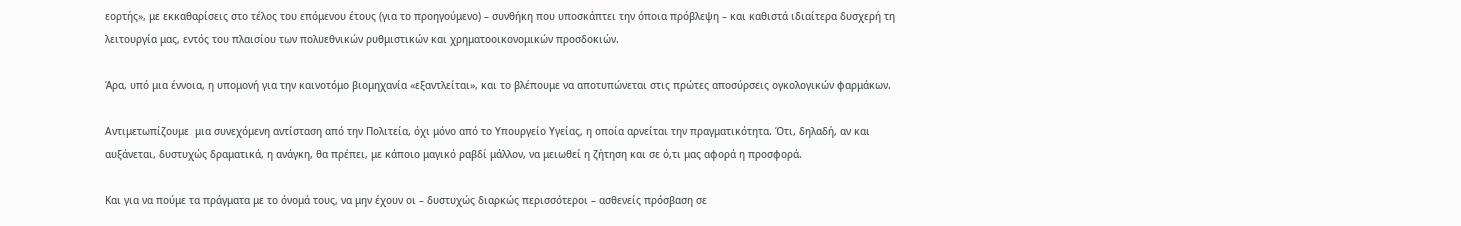εορτής», με εκκαθαρίσεις στο τέλος του επόμενου έτους (για το προηγούμενο) – συνθήκη που υποσκάπτει την όποια πρόβλεψη – και καθιστά ιδιαίτερα δυσχερή τη λειτουργία μας, εντός του πλαισίου των πολυεθνικών ρυθμιστικών και χρηματοοικονομικών προσδοκιών.

Άρα, υπό μια έννοια, η υπομονή για την καινοτόμο βιομηχανία «εξαντλείται», και το βλέπουμε να αποτυπώνεται στις πρώτες αποσύρσεις ογκολογικών φαρμάκων.

Αντιμετωπίζουμε  μια συνεχόμενη αντίσταση από την Πολιτεία, όχι μόνο από το Υπουργείο Υγείας, η οποία αρνείται την πραγματικότητα. Ότι, δηλαδή, αν και αυξάνεται, δυστυχώς δραματικά, η ανάγκη, θα πρέπει, με κάποιο μαγικό ραβδί μάλλον, να μειωθεί η ζήτηση και σε ό,τι μας αφορά η προσφορά.

Και για να πούμε τα πράγματα με το όνομά τους, να μην έχουν οι – δυστυχώς διαρκώς περισσότεροι – ασθενείς πρόσβαση σε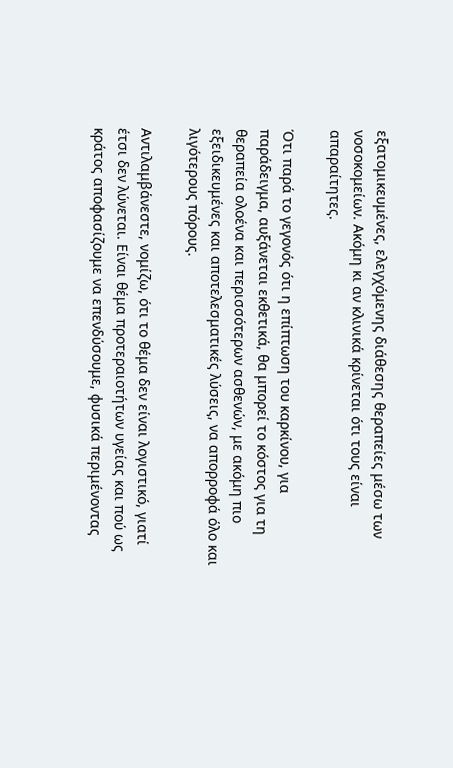εξατομικευμένες, ελεγχόμενης διάθεσης θεραπείες μέσω των νοσοκομείων. Ακόμη κι αν κλινικά κρίνεται ότι τους είναι απαραίτητες.

Ότι παρά το γεγονός ότι η επίπτωση του καρκίνου, για παράδειγμα, αυξάνεται εκθετικά, θα μπορεί το κόστος για τη θεραπεία ολοένα και περισσότερων ασθενών, με ακόμη πιο εξειδικευμένες και αποτελεσματικές λύσεις, να απορροφά όλο και λιγότερους πόρους.

Αντιλαμβάνεστε, νομίζω, ότι το θέμα δεν είναι λογιστικό, γιατί έτσι δεν λύνεται. Είναι θέμα προτεραιοτήτων υγείας και πού ως κράτος αποφασίζουμε να επενδύσουμε, φυσικά περιμένοντας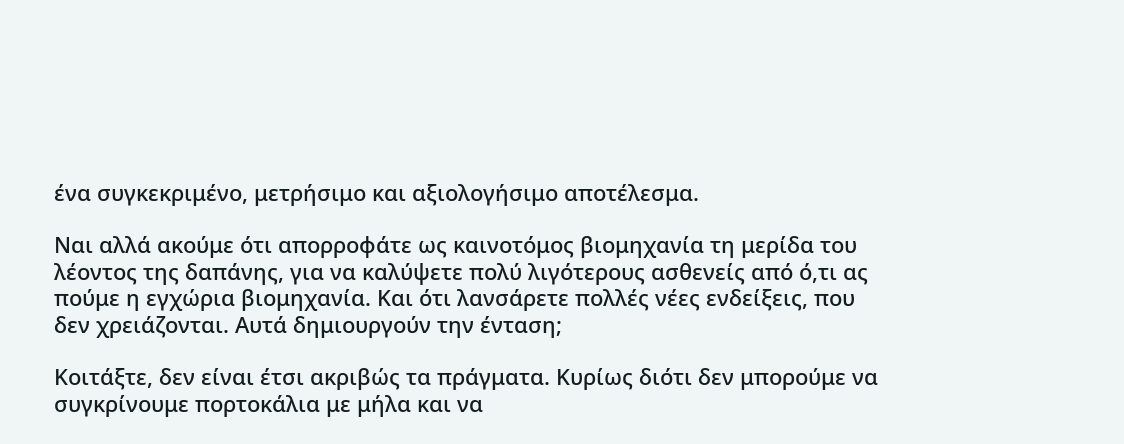ένα συγκεκριμένο, μετρήσιμο και αξιολογήσιμο αποτέλεσμα.

Ναι αλλά ακούμε ότι απορροφάτε ως καινοτόμος βιομηχανία τη μερίδα του λέοντος της δαπάνης, για να καλύψετε πολύ λιγότερους ασθενείς από ό,τι ας πούμε η εγχώρια βιομηχανία. Και ότι λανσάρετε πολλές νέες ενδείξεις, που δεν χρειάζονται. Αυτά δημιουργούν την ένταση;

Κοιτάξτε, δεν είναι έτσι ακριβώς τα πράγματα. Κυρίως διότι δεν μπορούμε να συγκρίνουμε πορτοκάλια με μήλα και να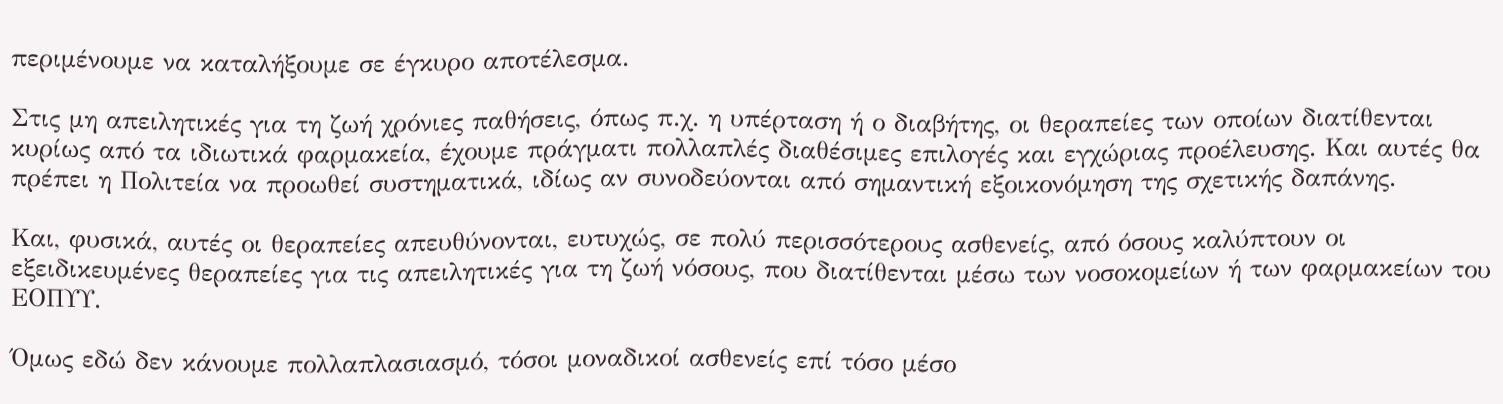περιμένουμε να καταλήξουμε σε έγκυρο αποτέλεσμα.

Στις μη απειλητικές για τη ζωή χρόνιες παθήσεις, όπως π.χ. η υπέρταση ή ο διαβήτης, οι θεραπείες των οποίων διατίθενται κυρίως από τα ιδιωτικά φαρμακεία, έχουμε πράγματι πολλαπλές διαθέσιμες επιλογές και εγχώριας προέλευσης. Και αυτές θα πρέπει η Πολιτεία να προωθεί συστηματικά, ιδίως αν συνοδεύονται από σημαντική εξοικονόμηση της σχετικής δαπάνης.

Και, φυσικά, αυτές οι θεραπείες απευθύνονται, ευτυχώς, σε πολύ περισσότερους ασθενείς, από όσους καλύπτουν οι εξειδικευμένες θεραπείες για τις απειλητικές για τη ζωή νόσους, που διατίθενται μέσω των νοσοκομείων ή των φαρμακείων του ΕΟΠΥΥ.

Όμως εδώ δεν κάνουμε πολλαπλασιασμό, τόσοι μοναδικοί ασθενείς επί τόσο μέσο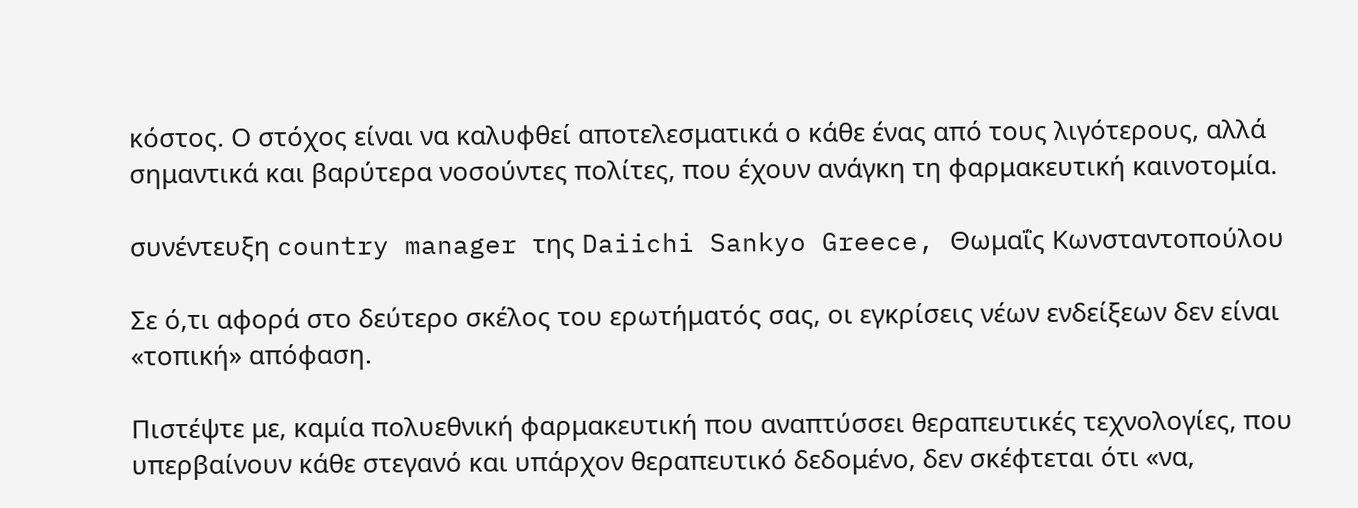κόστος. Ο στόχος είναι να καλυφθεί αποτελεσματικά ο κάθε ένας από τους λιγότερους, αλλά σημαντικά και βαρύτερα νοσούντες πολίτες, που έχουν ανάγκη τη φαρμακευτική καινοτομία.

συνέντευξη country manager της Daiichi Sankyo Greece, Θωμαΐς Κωνσταντοπούλου

Σε ό,τι αφορά στο δεύτερο σκέλος του ερωτήματός σας, οι εγκρίσεις νέων ενδείξεων δεν είναι «τοπική» απόφαση.

Πιστέψτε με, καμία πολυεθνική φαρμακευτική που αναπτύσσει θεραπευτικές τεχνολογίες, που υπερβαίνουν κάθε στεγανό και υπάρχον θεραπευτικό δεδομένο, δεν σκέφτεται ότι «να,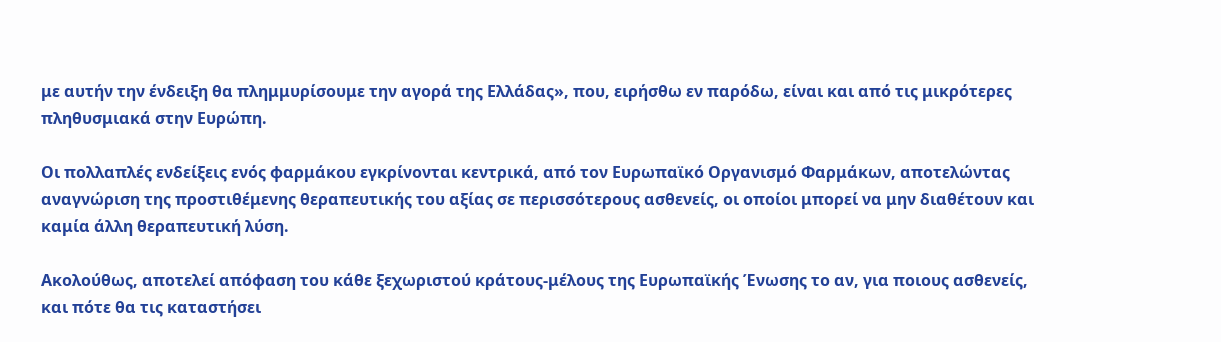με αυτήν την ένδειξη θα πλημμυρίσουμε την αγορά της Ελλάδας», που, ειρήσθω εν παρόδω, είναι και από τις μικρότερες πληθυσμιακά στην Ευρώπη.

Οι πολλαπλές ενδείξεις ενός φαρμάκου εγκρίνονται κεντρικά, από τον Ευρωπαϊκό Οργανισμό Φαρμάκων, αποτελώντας αναγνώριση της προστιθέμενης θεραπευτικής του αξίας σε περισσότερους ασθενείς, οι οποίοι μπορεί να μην διαθέτουν και καμία άλλη θεραπευτική λύση.

Ακολούθως, αποτελεί απόφαση του κάθε ξεχωριστού κράτους-μέλους της Ευρωπαϊκής Ένωσης το αν, για ποιους ασθενείς, και πότε θα τις καταστήσει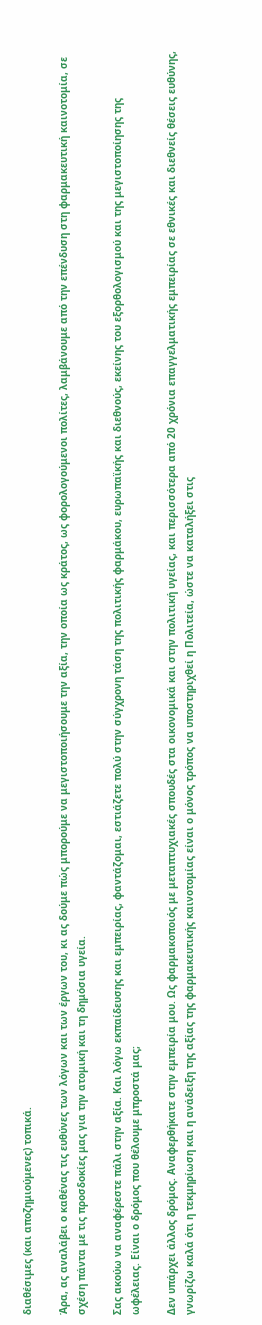διαθέσιμες (και αποζημιούμενες) τοπικά.

Άρα, ας αναλάβει ο καθένας τις ευθύνες των λόγων και των έργων του, κι ας δούμε πώς μπορούμε να μεγιστοποιήσουμε την αξία, την οποία ως κράτος, ως φορολογούμενοι πολίτες, λαμβάνουμε από την επένδυση στη φαρμακευτική καινοτομία, σε σχέση πάντα με τις προσδοκίες μας για την ατομική και τη δημόσια υγεία.

Σας ακούω να αναφέρεστε πάλι στην αξία. Και λόγω εκπαίδευσης και εμπειρίας, φαντάζομαι, εστιάζετε πολύ στην σύγχρονη τάση της πολιτικής φαρμάκου, ευρωπαϊκής και διεθνούς, εκείνης του εξορθολογισμού και της μεγιστοποίησης της ωφέλειας. Είναι ο δρόμος που θέλουμε μπροστά μας;

Δεν υπάρχει άλλος δρόμος. Αναφερθήκατε στην εμπειρία μου. Ως φαρμακοποιός με μεταπτυχιακές σπουδές στα οικονομικά και στην πολιτική υγείας, και περισσότερα από 20 χρόνια επαγγελματικής εμπειρίας σε εθνικές και διεθνείς θέσεις ευθύνης, γνωρίζω καλά ότι η τεκμηρίωση και η ανάδειξη της αξίας της φαρμακευτικής καινοτομίας είναι ο μόνος τρόπος να υποστηριχθεί η Πολιτεία, ώστε να καταλήξει στις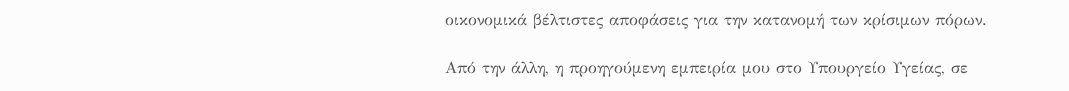οικονομικά βέλτιστες αποφάσεις για την κατανομή των κρίσιμων πόρων.

Από την άλλη, η προηγούμενη εμπειρία μου στο Υπουργείο Υγείας, σε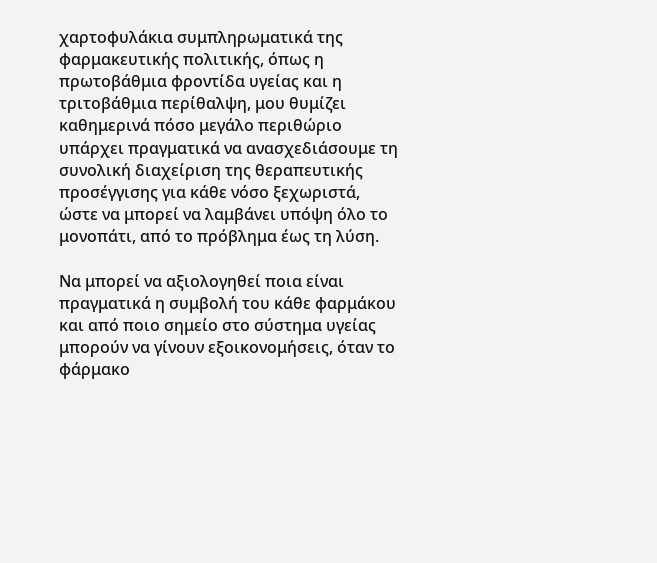χαρτοφυλάκια συμπληρωματικά της φαρμακευτικής πολιτικής, όπως η πρωτοβάθμια φροντίδα υγείας και η τριτοβάθμια περίθαλψη, μου θυμίζει καθημερινά πόσο μεγάλο περιθώριο υπάρχει πραγματικά να ανασχεδιάσουμε τη συνολική διαχείριση της θεραπευτικής προσέγγισης για κάθε νόσο ξεχωριστά, ώστε να μπορεί να λαμβάνει υπόψη όλο το μονοπάτι, από το πρόβλημα έως τη λύση.

Να μπορεί να αξιολογηθεί ποια είναι πραγματικά η συμβολή του κάθε φαρμάκου και από ποιο σημείο στο σύστημα υγείας μπορούν να γίνουν εξοικονομήσεις, όταν το φάρμακο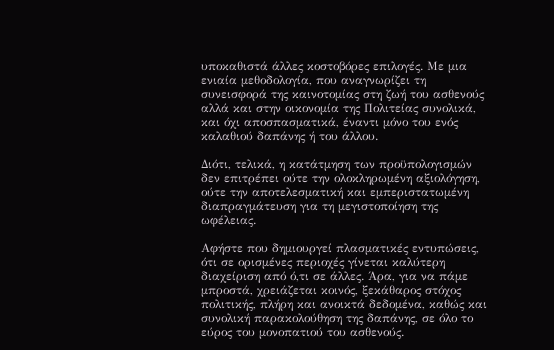υποκαθιστά άλλες κοστοβόρες επιλογές. Με μια ενιαία μεθοδολογία, που αναγνωρίζει τη συνεισφορά της καινοτομίας στη ζωή του ασθενούς αλλά και στην οικονομία της Πολιτείας συνολικά, και όχι αποσπασματικά, έναντι μόνο του ενός καλαθιού δαπάνης ή του άλλου.

Διότι, τελικά, η κατάτμηση των προϋπολογισμών δεν επιτρέπει ούτε την ολοκληρωμένη αξιολόγηση, ούτε την αποτελεσματική και εμπεριστατωμένη διαπραγμάτευση για τη μεγιστοποίηση της ωφέλειας.

Αφήστε που δημιουργεί πλασματικές εντυπώσεις, ότι σε ορισμένες περιοχές γίνεται καλύτερη διαχείριση από ό,τι σε άλλες. Άρα, για να πάμε μπροστά, χρειάζεται κοινός, ξεκάθαρος στόχος πολιτικής, πλήρη και ανοικτά δεδομένα, καθώς και συνολική παρακολούθηση της δαπάνης, σε όλο το εύρος του μονοπατιού του ασθενούς.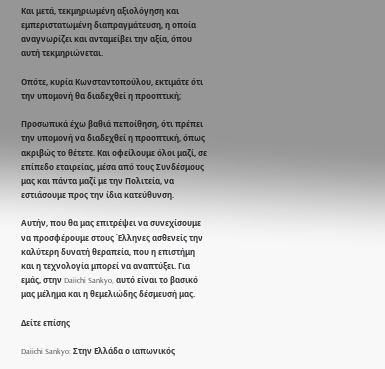Και μετά, τεκμηριωμένη αξιολόγηση και εμπεριστατωμένη διαπραγμάτευση, η οποία αναγνωρίζει και ανταμείβει την αξία, όπου αυτή τεκμηριώνεται.

Οπότε, κυρία Κωνσταντοπούλου, εκτιμάτε ότι την υπομονή θα διαδεχθεί η προοπτική;

Προσωπικά έχω βαθιά πεποίθηση, ότι πρέπει την υπομονή να διαδεχθεί η προοπτική, όπως ακριβώς το θέτετε. Και οφείλουμε όλοι μαζί, σε επίπεδο εταιρείας, μέσα από τους Συνδέσμους μας και πάντα μαζί με την Πολιτεία, να εστιάσουμε προς την ίδια κατεύθυνση.

Αυτήν, που θα μας επιτρέψει να συνεχίσουμε να προσφέρουμε στους Έλληνες ασθενείς την καλύτερη δυνατή θεραπεία, που η επιστήμη και η τεχνολογία μπορεί να αναπτύξει. Για εμάς, στην Daiichi Sankyo, αυτό είναι το βασικό μας μέλημα και η θεμελιώδης δέσμευσή μας.

Δείτε επίσης

Daiichi Sankyo: Στην Ελλάδα ο ιαπωνικός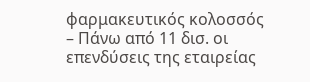φαρμακευτικός κολοσσός – Πάνω από 11 δισ. οι επενδύσεις της εταιρείας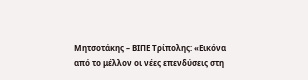Μητσοτάκης – ΒΙΠΕ Τρίπολης: «Εικόνα από το μέλλον οι νέες επενδύσεις στη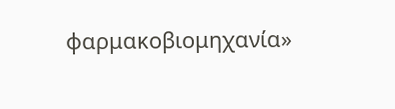φαρμακοβιομηχανία»